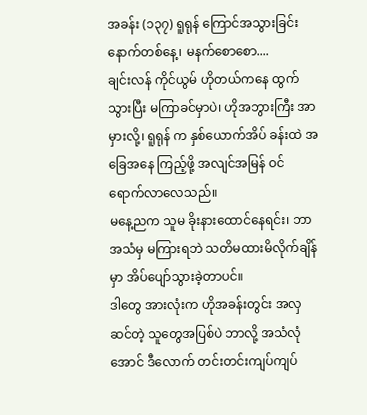အခန်း (၁၃၇) ရူရုန် ကြောင်အသွားခြင်း
နောက်တစ်နေ့၊ မနက်စောစော....
ချင်းလန် ကိုင်ယွမ် ဟိုတယ်ကနေ ထွက်သွားပြီး မကြာခင်မှာပဲ၊ ဟိုအဘွားကြီး အာ မှားလို့၊ ရူရုန် က နှစ်ယောက်အိပ် ခန်းထဲ အခြေအနေ ကြည့်ဖို့ အလျင်အမြန် ဝင်ရောက်လာလေသည်။
မနေ့ညက သူမ ခိုးနားထောင်နေရင်း၊ ဘာအသံမှ မကြားရဘဲ သတိမထားမိလိုက်ချိန်မှာ အိပ်ပျော်သွားခဲ့တာပင်။
ဒါတွေ အားလုံးက ဟိုအခန်းတွင်း အလှဆင်တဲ့ သူတွေအပြစ်ပဲ ဘာလို့ အသံလုံအောင် ဒီလောက် တင်းတင်းကျပ်ကျပ်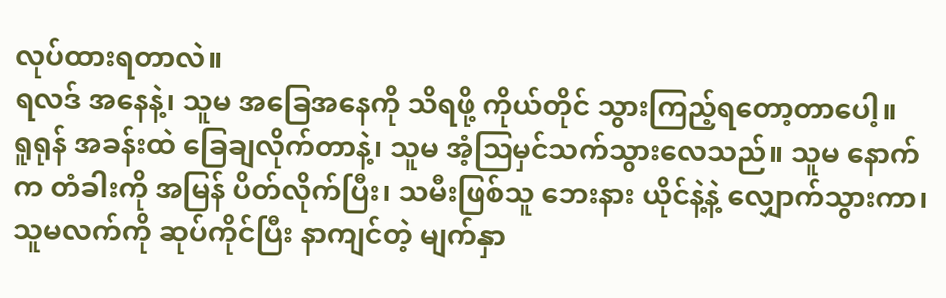လုပ်ထားရတာလဲ။
ရလဒ် အနေနဲ့၊ သူမ အခြေအနေကို သိရဖို့ ကိုယ်တိုင် သွားကြည့်ရတော့တာပေါ့။
ရူရုန် အခန်းထဲ ခြေချလိုက်တာနဲ့၊ သူမ အံ့ဩမှင်သက်သွားလေသည်။ သူမ နောက်က တံခါးကို အမြန် ပိတ်လိုက်ပြီး၊ သမီးဖြစ်သူ ဘေးနား ယိုင်နဲ့နဲ့ လျှောက်သွားကာ၊ သူမလက်ကို ဆုပ်ကိုင်ပြီး နာကျင်တဲ့ မျက်နှာ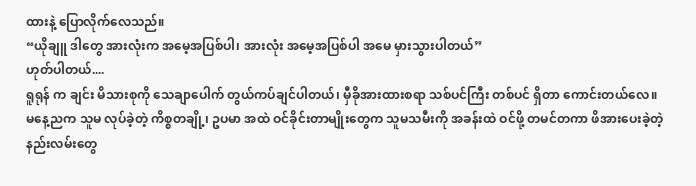ထားနဲ့ ပြောလိုက်လေသည်။
“ယိုချူ ဒါတွေ အားလုံးက အမေ့အပြစ်ပါ၊ အားလုံး အမေ့အပြစ်ပါ အမေ မှားသွားပါတယ်”
ဟုတ်ပါတယ်....
ရူရုန် က ချင်း မိသားစုကို သေချာပေါက် တွယ်ကပ်ချင်ပါတယ်၊ မှီခိုအားထားစရာ သစ်ပင်ကြီး တစ်ပင် ရှိတာ ကောင်းတယ်လေ။
မနေ့ညက သူမ လုပ်ခဲ့တဲ့ ကိစ္စတချို့၊ ဥပမာ အထဲ ဝင်ခိုင်းတာမျိုးတွေက သူမသမီးကို အခန်းထဲ ဝင်ဖို့ တမင်တကာ ဖိအားပေးခဲ့တဲ့ နည်းလမ်းတွေ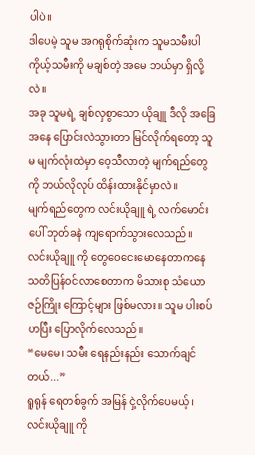ပါပဲ။
ဒါပေမဲ့ သူမ အဂရုစိုက်ဆုံးက သူမသမီးပါ
ကိုယ့်သမီးကို မချစ်တဲ့ အမေ ဘယ်မှာ ရှိလို့လဲ။
အခု သူမရဲ့ ချစ်လှစွာသော ယိုချူ ဒီလို အခြေအနေ ပြောင်းလဲသွားတာ မြင်လိုက်ရတော့ သူမ မျက်လုံးထဲမှာ ဝေ့သီလာတဲ့ မျက်ရည်တွေကို ဘယ်လိုလုပ် ထိန်းထားနိုင်မှာလဲ။
မျက်ရည်တွေက လင်းယိုချူ ရဲ့ လက်မောင်းပေါ် ဘုတ်ခနဲ ကျရောက်သွားလေသည်။
လင်းယိုချူ ကို တွေဝေငေးမောနေတာကနေ သတိပြန်ဝင်လာစေတာက မိသားစု သံယောဇဉ်ကြိုး ကြောင့်များ ဖြစ်မလား။ သူမ ပါးစပ်ဟပြီး ပြောလိုက်လေသည်။
“မေမေ၊ သမီး ရေနည်းနည်း သောက်ချင်တယ်...”
ရူရုန် ရေတစ်ခွက် အမြန် ငှဲ့လိုက်ပေမယ့်၊ လင်းယိုချူ ကို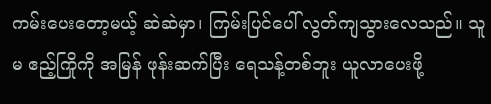ကမ်းပေးတော့မယ့် ဆဲဆဲမှာ၊ ကြမ်းပြင်ပေါ် လွတ်ကျသွားလေသည်။ သူမ ဧည့်ကြိုကို အမြန် ဖုန်းဆက်ပြီး ရေသန့်တစ်ဘူး ယူလာပေးဖို့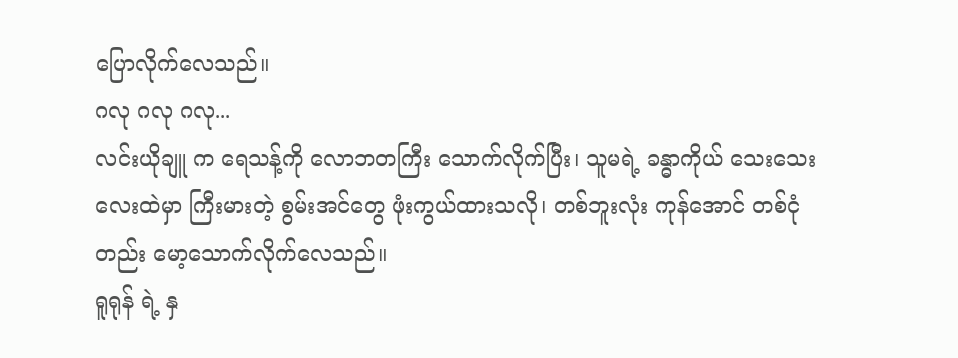ပြောလိုက်လေသည်။
ဂလု ဂလု ဂလု...
လင်းယိုချူ က ရေသန့်ကို လောဘတကြီး သောက်လိုက်ပြီး၊ သူမရဲ့ ခန္ဓာကိုယ် သေးသေးလေးထဲမှာ ကြီးမားတဲ့ စွမ်းအင်တွေ ဖုံးကွယ်ထားသလို၊ တစ်ဘူးလုံး ကုန်အောင် တစ်ငုံတည်း မော့သောက်လိုက်လေသည်။
ရူရုန် ရဲ့ နှ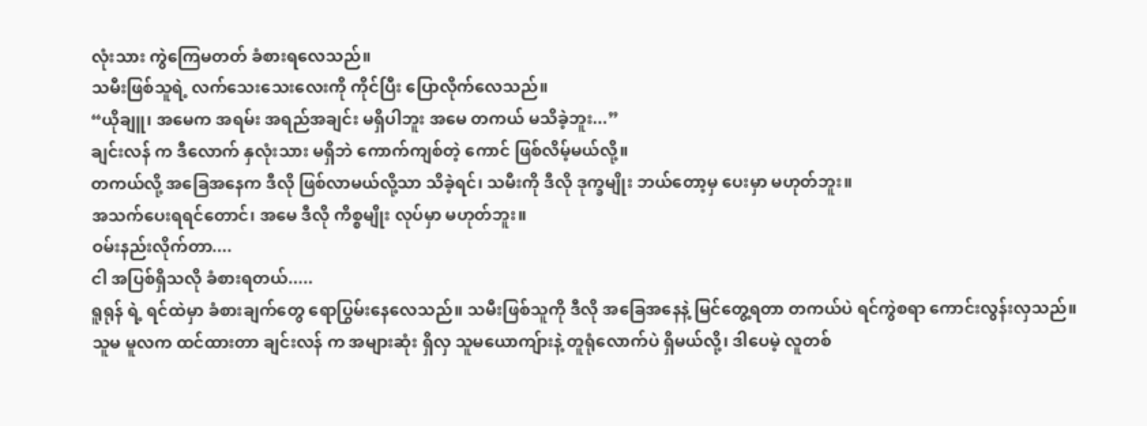လုံးသား ကွဲကြေမတတ် ခံစားရလေသည်။
သမီးဖြစ်သူရဲ့ လက်သေးသေးလေးကို ကိုင်ပြီး ပြောလိုက်လေသည်။
“ယိုချူ၊ အမေက အရမ်း အရည်အချင်း မရှိပါဘူး အမေ တကယ် မသိခဲ့ဘူး...”
ချင်းလန် က ဒီလောက် နှလုံးသား မရှိဘဲ ကောက်ကျစ်တဲ့ ကောင် ဖြစ်လိမ့်မယ်လို့။
တကယ်လို့ အခြေအနေက ဒီလို ဖြစ်လာမယ်လို့သာ သိခဲ့ရင်၊ သမီးကို ဒီလို ဒုက္ခမျိုး ဘယ်တော့မှ ပေးမှာ မဟုတ်ဘူး။
အသက်ပေးရရင်တောင်၊ အမေ ဒီလို ကိစ္စမျိုး လုပ်မှာ မဟုတ်ဘူး။
ဝမ်းနည်းလိုက်တာ....
ငါ အပြစ်ရှိသလို ခံစားရတယ်.....
ရူရုန် ရဲ့ ရင်ထဲမှာ ခံစားချက်တွေ ရောပြွမ်းနေလေသည်။ သမီးဖြစ်သူကို ဒီလို အခြေအနေနဲ့ မြင်တွေ့ရတာ တကယ်ပဲ ရင်ကွဲစရာ ကောင်းလွန်းလှသည်။
သူမ မူလက ထင်ထားတာ ချင်းလန် က အများဆုံး ရှိလှ သူမယောကျ်ားနဲ့ တူရုံလောက်ပဲ ရှိမယ်လို့၊ ဒါပေမဲ့ လူတစ်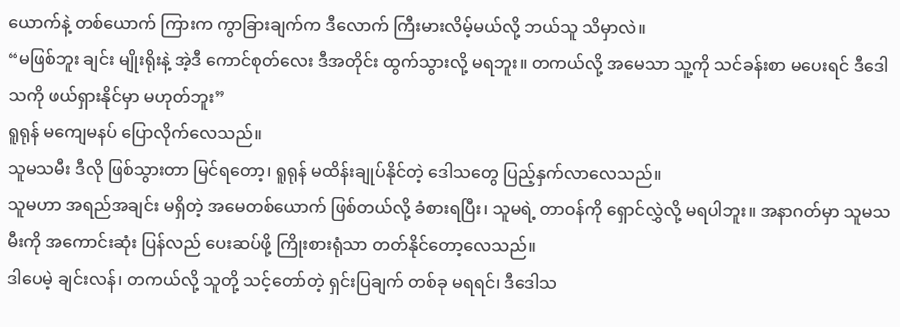ယောက်နဲ့ တစ်ယောက် ကြားက ကွာခြားချက်က ဒီလောက် ကြီးမားလိမ့်မယ်လို့ ဘယ်သူ သိမှာလဲ။
“မဖြစ်ဘူး ချင်း မျိုးရိုးနဲ့ အဲ့ဒီ ကောင်စုတ်လေး ဒီအတိုင်း ထွက်သွားလို့ မရဘူး။ တကယ်လို့ အမေသာ သူ့ကို သင်ခန်းစာ မပေးရင် ဒီဒေါသကို ဖယ်ရှားနိုင်မှာ မဟုတ်ဘူး”
ရူရုန် မကျေမနပ် ပြောလိုက်လေသည်။
သူမသမီး ဒီလို ဖြစ်သွားတာ မြင်ရတော့၊ ရူရုန် မထိန်းချုပ်နိုင်တဲ့ ဒေါသတွေ ပြည့်နှက်လာလေသည်။
သူမဟာ အရည်အချင်း မရှိတဲ့ အမေတစ်ယောက် ဖြစ်တယ်လို့ ခံစားရပြီး၊ သူမရဲ့ တာဝန်ကို ရှောင်လွှဲလို့ မရပါဘူး။ အနာဂတ်မှာ သူမသမီးကို အကောင်းဆုံး ပြန်လည် ပေးဆပ်ဖို့ ကြိုးစားရုံသာ တတ်နိုင်တော့လေသည်။
ဒါပေမဲ့ ချင်းလန်၊ တကယ်လို့ သူတို့ သင့်တော်တဲ့ ရှင်းပြချက် တစ်ခု မရရင်၊ ဒီဒေါသ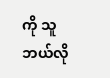ကို သူဘယ်လို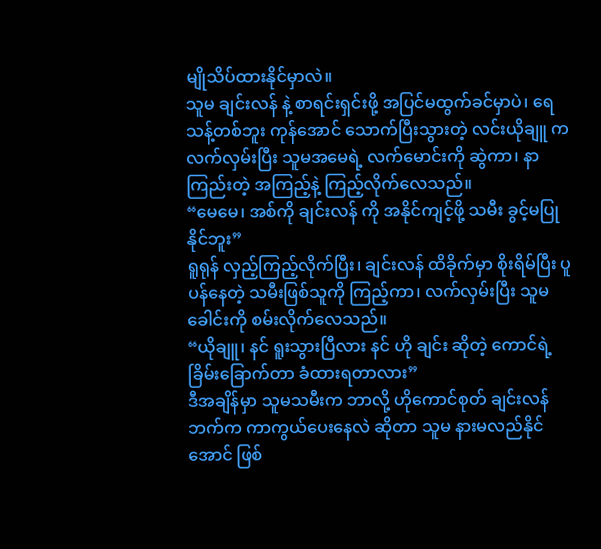မျိုသိပ်ထားနိုင်မှာလဲ။
သူမ ချင်းလန် နဲ့ စာရင်းရှင်းဖို့ အပြင်မထွက်ခင်မှာပဲ၊ ရေသန့်တစ်ဘူး ကုန်အောင် သောက်ပြီးသွားတဲ့ လင်းယိုချူ က လက်လှမ်းပြီး သူမအမေရဲ့ လက်မောင်းကို ဆွဲကာ၊ နာကြည်းတဲ့ အကြည့်နဲ့ ကြည့်လိုက်လေသည်။
“မေမေ၊ အစ်ကို ချင်းလန် ကို အနိုင်ကျင့်ဖို့ သမီး ခွင့်မပြုနိုင်ဘူး”
ရူရုန် လှည့်ကြည့်လိုက်ပြီး၊ ချင်းလန် ထိခိုက်မှာ စိုးရိမ်ပြီး ပူပန်နေတဲ့ သမီးဖြစ်သူကို ကြည့်ကာ၊ လက်လှမ်းပြီး သူမခေါင်းကို စမ်းလိုက်လေသည်။
“ယိုချူ၊ နင် ရူးသွားပြီလား နင် ဟို ချင်း ဆိုတဲ့ ကောင်ရဲ့ ခြိမ်းခြောက်တာ ခံထားရတာလား”
ဒီအချိန်မှာ သူမသမီးက ဘာလို့ ဟိုကောင်စုတ် ချင်းလန် ဘက်က ကာကွယ်ပေးနေလဲ ဆိုတာ သူမ နားမလည်နိုင်အောင် ဖြစ်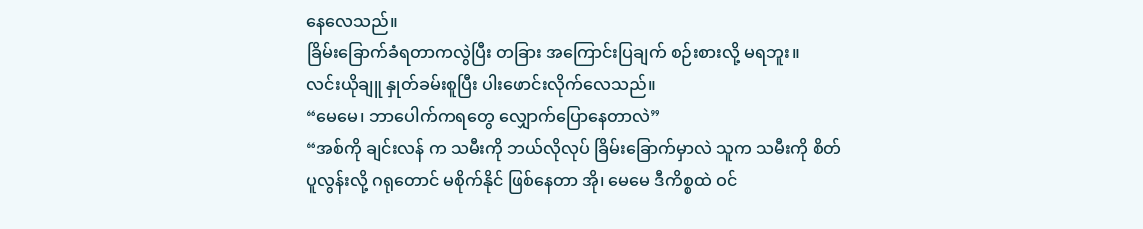နေလေသည်။
ခြိမ်းခြောက်ခံရတာကလွဲပြီး တခြား အကြောင်းပြချက် စဉ်းစားလို့ မရဘူး။
လင်းယိုချူ နှုတ်ခမ်းစူပြီး ပါးဖောင်းလိုက်လေသည်။
“မေမေ၊ ဘာပေါက်ကရတွေ လျှောက်ပြောနေတာလဲ”
“အစ်ကို ချင်းလန် က သမီးကို ဘယ်လိုလုပ် ခြိမ်းခြောက်မှာလဲ သူက သမီးကို စိတ်ပူလွန်းလို့ ဂရုတောင် မစိုက်နိုင် ဖြစ်နေတာ အို၊ မေမေ ဒီကိစ္စထဲ ဝင်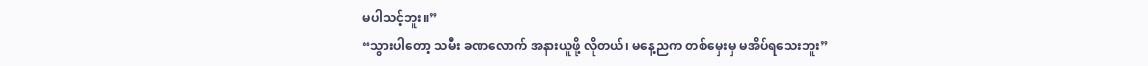မပါသင့်ဘူး။”
“သွားပါတော့ သမီး ခဏလောက် အနားယူဖို့ လိုတယ်၊ မနေ့ညက တစ်မှေးမှ မအိပ်ရသေးဘူး”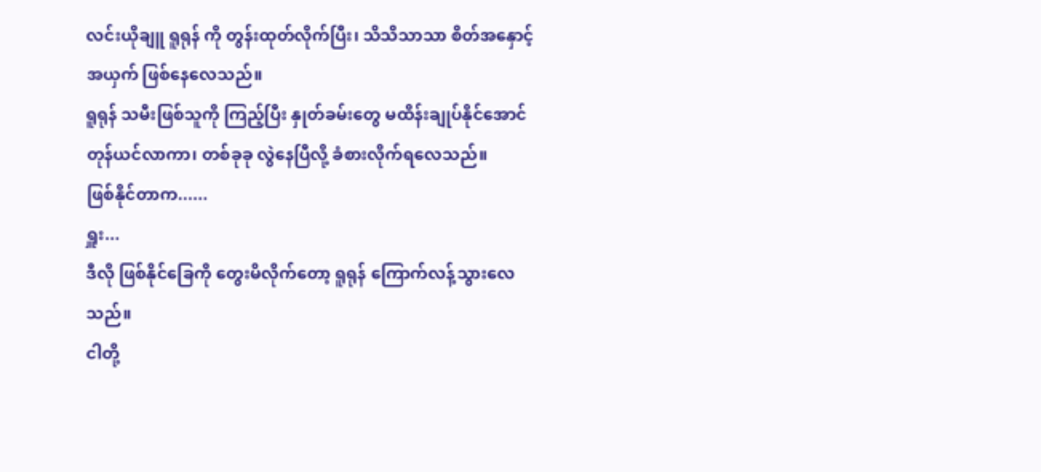လင်းယိုချူ ရူရုန် ကို တွန်းထုတ်လိုက်ပြီး၊ သိသိသာသာ စိတ်အနှောင့်အယှက် ဖြစ်နေလေသည်။
ရူရုန် သမီးဖြစ်သူကို ကြည့်ပြီး နှုတ်ခမ်းတွေ မထိန်းချုပ်နိုင်အောင် တုန်ယင်လာကာ၊ တစ်ခုခု လွဲနေပြီလို့ ခံစားလိုက်ရလေသည်။
ဖြစ်နိုင်တာက......
ရှူး...
ဒီလို ဖြစ်နိုင်ခြေကို တွေးမိလိုက်တော့ ရူရုန် ကြောက်လန့်သွားလေသည်။
ငါတို့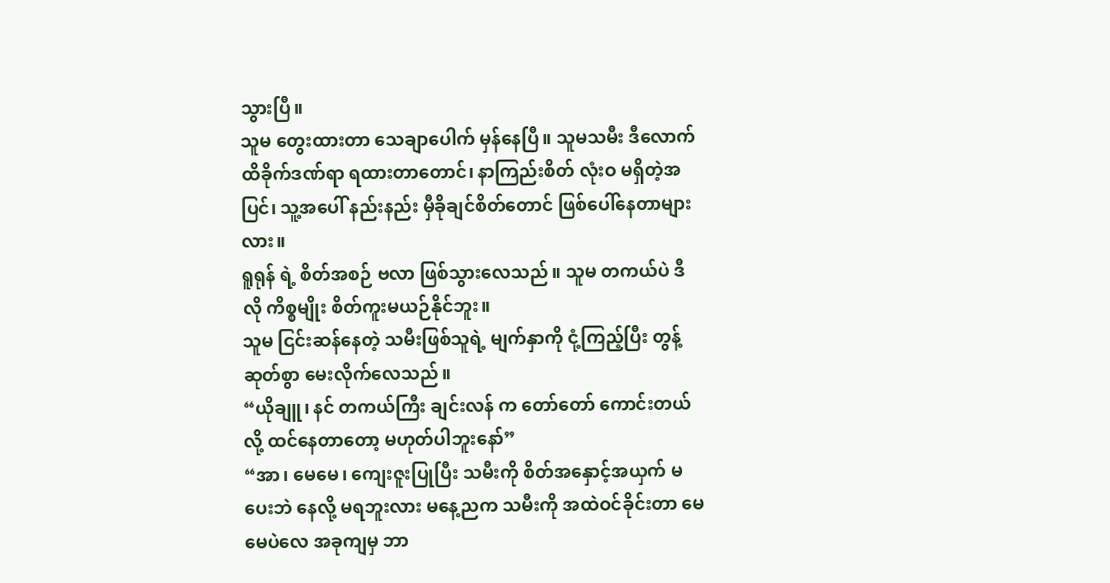သွားပြီ။
သူမ တွေးထားတာ သေချာပေါက် မှန်နေပြီ။ သူမသမီး ဒီလောက် ထိခိုက်ဒဏ်ရာ ရထားတာတောင်၊ နာကြည်းစိတ် လုံးဝ မရှိတဲ့အပြင်၊ သူ့အပေါ် နည်းနည်း မှီခိုချင်စိတ်တောင် ဖြစ်ပေါ်နေတာများလား။
ရူရုန် ရဲ့ စိတ်အစဉ် ဗလာ ဖြစ်သွားလေသည်။ သူမ တကယ်ပဲ ဒီလို ကိစ္စမျိုး စိတ်ကူးမယဉ်နိုင်ဘူး။
သူမ ငြင်းဆန်နေတဲ့ သမီးဖြစ်သူရဲ့ မျက်နှာကို ငုံ့ကြည့်ပြီး တွန့်ဆုတ်စွာ မေးလိုက်လေသည်။
“ယိုချူ၊ နင် တကယ်ကြီး ချင်းလန် က တော်တော် ကောင်းတယ်လို့ ထင်နေတာတော့ မဟုတ်ပါဘူးနော်”
“အာ၊ မေမေ၊ ကျေးဇူးပြုပြီး သမီးကို စိတ်အနှောင့်အယှက် မပေးဘဲ နေလို့ မရဘူးလား မနေ့ညက သမီးကို အထဲဝင်ခိုင်းတာ မေမေပဲလေ အခုကျမှ ဘာ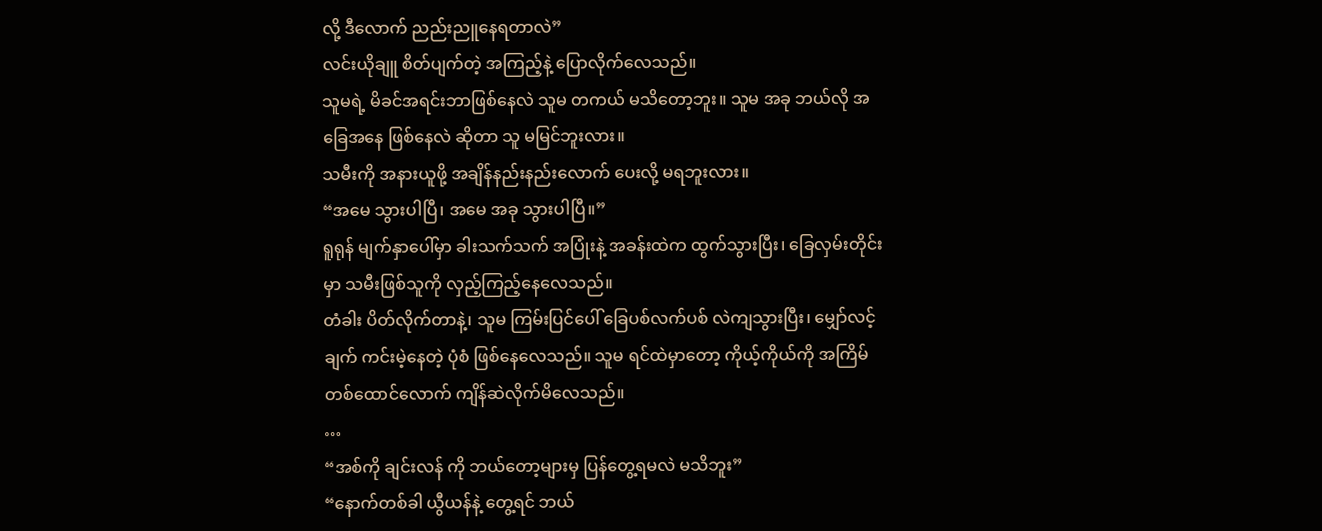လို့ ဒီလောက် ညည်းညူနေရတာလဲ”
လင်းယိုချူ စိတ်ပျက်တဲ့ အကြည့်နဲ့ ပြောလိုက်လေသည်။
သူမရဲ့ မိခင်အရင်းဘာဖြစ်နေလဲ သူမ တကယ် မသိတော့ဘူး။ သူမ အခု ဘယ်လို အခြေအနေ ဖြစ်နေလဲ ဆိုတာ သူ မမြင်ဘူးလား။
သမီးကို အနားယူဖို့ အချိန်နည်းနည်းလောက် ပေးလို့ မရဘူးလား။
“အမေ သွားပါပြီ၊ အမေ အခု သွားပါပြီ။”
ရူရုန် မျက်နှာပေါ်မှာ ခါးသက်သက် အပြုံးနဲ့ အခန်းထဲက ထွက်သွားပြီး၊ ခြေလှမ်းတိုင်းမှာ သမီးဖြစ်သူကို လှည့်ကြည့်နေလေသည်။
တံခါး ပိတ်လိုက်တာနဲ့၊ သူမ ကြမ်းပြင်ပေါ် ခြေပစ်လက်ပစ် လဲကျသွားပြီး၊ မျှော်လင့်ချက် ကင်းမဲ့နေတဲ့ ပုံစံ ဖြစ်နေလေသည်။ သူမ ရင်ထဲမှာတော့ ကိုယ့်ကိုယ်ကို အကြိမ်တစ်ထောင်လောက် ကျိန်ဆဲလိုက်မိလေသည်။
…
“အစ်ကို ချင်းလန် ကို ဘယ်တော့များမှ ပြန်တွေ့ရမလဲ မသိဘူး”
“နောက်တစ်ခါ ယွီယန်နဲ့ တွေ့ရင် ဘယ်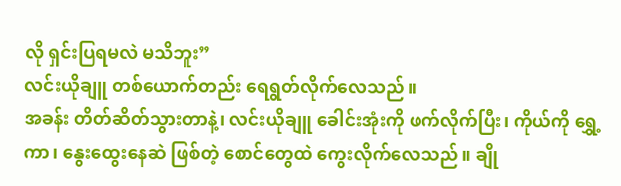လို ရှင်းပြရမလဲ မသိဘူး”
လင်းယိုချူ တစ်ယောက်တည်း ရေရွတ်လိုက်လေသည်။
အခန်း တိတ်ဆိတ်သွားတာနဲ့၊ လင်းယိုချူ ခေါင်းအုံးကို ဖက်လိုက်ပြီး၊ ကိုယ်ကို ရွှေ့ကာ၊ နွေးထွေးနေဆဲ ဖြစ်တဲ့ စောင်တွေထဲ ကွေးလိုက်လေသည်။ ချို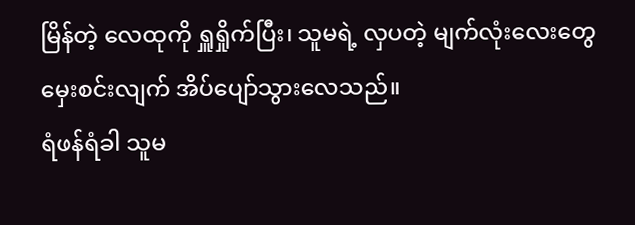မြိန်တဲ့ လေထုကို ရှူရှိုက်ပြီး၊ သူမရဲ့ လှပတဲ့ မျက်လုံးလေးတွေ မှေးစင်းလျက် အိပ်ပျော်သွားလေသည်။
ရံဖန်ရံခါ သူမ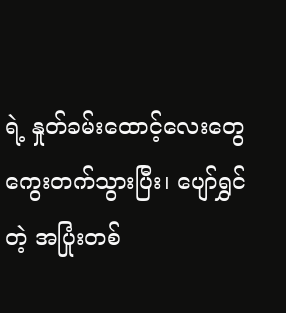ရဲ့ နှုတ်ခမ်းထောင့်လေးတွေ ကွေးတက်သွားပြီး၊ ပျော်ရွှင်တဲ့ အပြုံးတစ်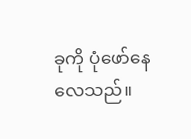ခုကို ပုံဖော်နေလေသည်။